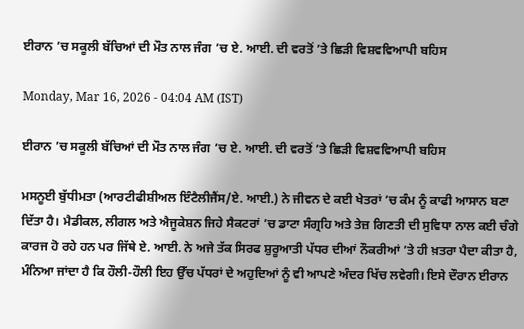ਈਰਾਨ ’ਚ ਸਕੂਲੀ ਬੱਚਿਆਂ ਦੀ ਮੌਤ ਨਾਲ ਜੰਗ ’ਚ ਏ. ਆਈ. ਦੀ ਵਰਤੋਂ ’ਤੇ ਛਿੜੀ ਵਿਸ਼ਵਵਿਆਪੀ ਬਹਿਸ

Monday, Mar 16, 2026 - 04:04 AM (IST)

ਈਰਾਨ ’ਚ ਸਕੂਲੀ ਬੱਚਿਆਂ ਦੀ ਮੌਤ ਨਾਲ ਜੰਗ ’ਚ ਏ. ਆਈ. ਦੀ ਵਰਤੋਂ ’ਤੇ ਛਿੜੀ ਵਿਸ਼ਵਵਿਆਪੀ ਬਹਿਸ

ਮਸਨੂਈ ਬੁੱਧੀਮਤਾ (ਆਰਟੀਫੀਸ਼ੀਅਲ ਇੰਟੈਲੀਜੈਂਸ/ਏ. ਆਈ.) ਨੇ ਜੀਵਨ ਦੇ ਕਈ ਖੇਤਰਾਂ ’ਚ ਕੰਮ ਨੂੰ ਕਾਫੀ ਆਸਾਨ ਬਣਾ ਦਿੱਤਾ ਹੈ। ਮੈਡੀਕਲ, ਲੀਗਲ ਅਤੇ ਐਜੂਕੇਸ਼ਨ ਜਿਹੇ ਸੈਕਟਰਾਂ ’ਚ ਡਾਟਾ ਸੰਗ੍ਰਹਿ ਅਤੇ ਤੇਜ਼ ਗਿਣਤੀ ਦੀ ਸੁਵਿਧਾ ਨਾਲ ਕਈ ਚੰਗੇ ਕਾਰਜ ਹੋ ਰਹੇ ਹਨ ਪਰ ਜਿੱਥੇ ਏ. ਆਈ. ਨੇ ਅਜੇ ਤੱਕ ਸਿਰਫ ਸ਼ੁਰੂਆਤੀ ਪੱਧਰ ਦੀਆਂ ਨੌਕਰੀਆਂ ’ਤੇ ਹੀ ਖ਼ਤਰਾ ਪੈਦਾ ਕੀਤਾ ਹੈ, ਮੰਨਿਆ ਜਾਂਦਾ ਹੈ ਕਿ ਹੌਲੀ-ਹੌਲੀ ਇਹ ਉੱਚ ਪੱਧਰਾਂ ਦੇ ਅਹੁਦਿਆਂ ਨੂੰ ਵੀ ਆਪਣੇ ਅੰਦਰ ਖਿੱਚ ਲਵੇਗੀ। ਇਸੇ ਦੌਰਾਨ ਈਰਾਨ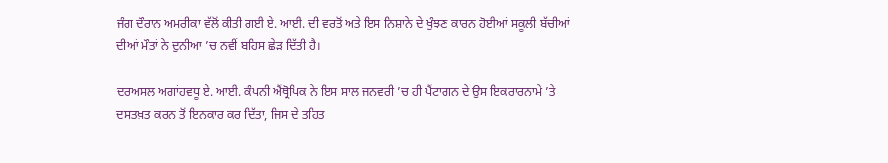ਜੰਗ ਦੌਰਾਨ ਅਮਰੀਕਾ ਵੱਲੋਂ ਕੀਤੀ ਗਈ ਏ. ਆਈ. ਦੀ ਵਰਤੋਂ ਅਤੇ ਇਸ ਨਿਸ਼ਾਨੇ ਦੇ ਖੁੰਝਣ ਕਾਰਨ ਹੋਈਆਂ ਸਕੂਲੀ ਬੱਚੀਆਂ ਦੀਆਂ ਮੌਤਾਂ ਨੇ ਦੁਨੀਆ ’ਚ ਨਵੀਂ ਬਹਿਸ ਛੇੜ ਦਿੱਤੀ ਹੈ।

ਦਰਅਸਲ ਅਗਾਂਹਵਧੂ ਏ. ਆਈ. ਕੰਪਨੀ ਐਂਥ੍ਰੋਪਿਕ ਨੇ ਇਸ ਸਾਲ ਜਨਵਰੀ ’ਚ ਹੀ ਪੈਂਟਾਗਨ ਦੇ ਉਸ ਇਕਰਾਰਨਾਮੇ ’ਤੇ ਦਸਤਖ਼ਤ ਕਰਨ ਤੋਂ ਇਨਕਾਰ ਕਰ ਦਿੱਤਾ, ਜਿਸ ਦੇ ਤਹਿਤ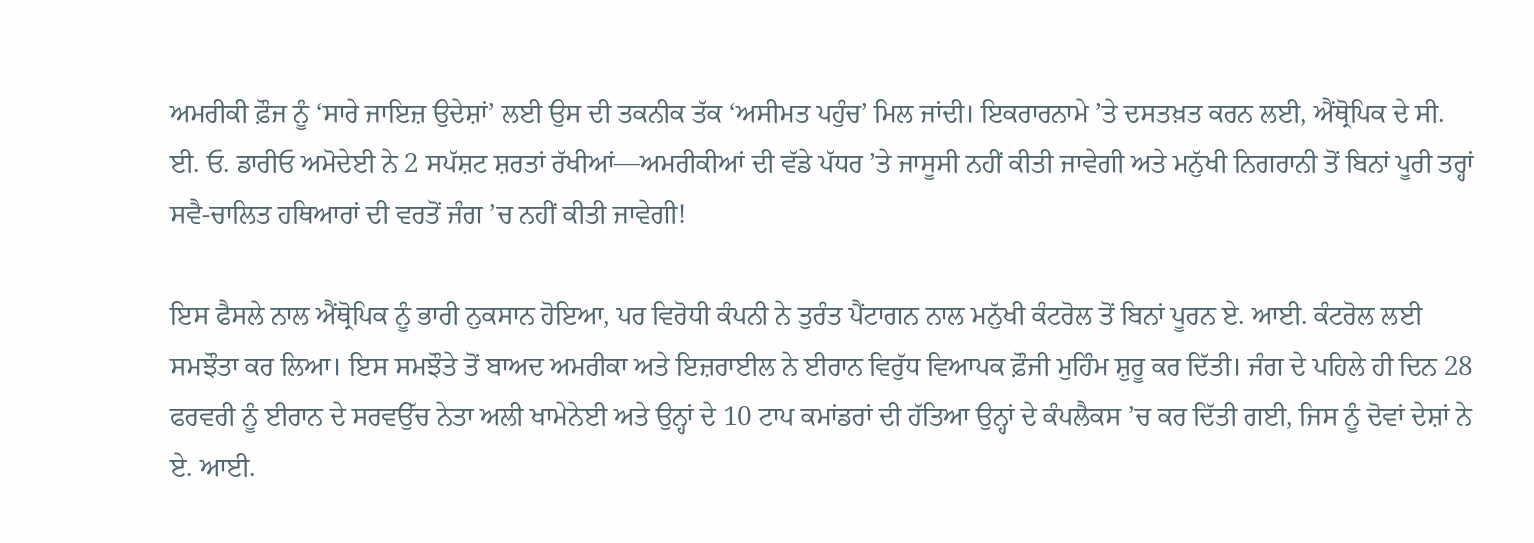ਅਮਰੀਕੀ ਫ਼ੌਜ ਨੂੰ ‘ਸਾਰੇ ਜਾਇਜ਼ ਉਦੇਸ਼ਾਂ’ ਲਈ ਉਸ ਦੀ ਤਕਨੀਕ ਤੱਕ ‘ਅਸੀਮਤ ਪਹੁੰਚ’ ਮਿਲ ਜਾਂਦੀ। ਇਕਰਾਰਨਾਮੇ ’ਤੇ ਦਸਤਖ਼ਤ ਕਰਨ ਲਈ, ਐਂਥ੍ਰੋਪਿਕ ਦੇ ਸੀ. ਈ. ਓ. ਡਾਰੀਓ ਅਮੋਦੇਈ ਨੇ 2 ਸਪੱਸ਼ਟ ਸ਼ਰਤਾਂ ਰੱਖੀਆਂ—ਅਮਰੀਕੀਆਂ ਦੀ ਵੱਡੇ ਪੱਧਰ ’ਤੇ ਜਾਸੂਸੀ ਨਹੀਂ ਕੀਤੀ ਜਾਵੇਗੀ ਅਤੇ ਮਨੁੱਖੀ ਨਿਗਰਾਨੀ ਤੋਂ ਬਿਨਾਂ ਪੂਰੀ ਤਰ੍ਹਾਂ ਸਵੈ-ਚਾਲਿਤ ਹਥਿਆਰਾਂ ਦੀ ਵਰਤੋਂ ਜੰਗ ’ਚ ਨਹੀਂ ਕੀਤੀ ਜਾਵੇਗੀ!

ਇਸ ਫੈਸਲੇ ਨਾਲ ਐਂਥ੍ਰੋਪਿਕ ਨੂੰ ਭਾਰੀ ਨੁਕਸਾਨ ਹੋਇਆ, ਪਰ ਵਿਰੋਧੀ ਕੰਪਨੀ ਨੇ ਤੁਰੰਤ ਪੈਂਟਾਗਨ ਨਾਲ ਮਨੁੱਖੀ ਕੰਟਰੋਲ ਤੋਂ ਬਿਨਾਂ ਪੂਰਨ ਏ. ਆਈ. ਕੰਟਰੋਲ ਲਈ ਸਮਝੌਤਾ ਕਰ ਲਿਆ। ਇਸ ਸਮਝੌਤੇ ਤੋਂ ਬਾਅਦ ਅਮਰੀਕਾ ਅਤੇ ਇਜ਼ਰਾਈਲ ਨੇ ਈਰਾਨ ਵਿਰੁੱਧ ਵਿਆਪਕ ਫ਼ੌਜੀ ਮੁਹਿੰਮ ਸ਼ੁਰੂ ਕਰ ਦਿੱਤੀ। ਜੰਗ ਦੇ ਪਹਿਲੇ ਹੀ ਦਿਨ 28 ਫਰਵਰੀ ਨੂੰ ਈਰਾਨ ਦੇ ਸਰਵਉੱਚ ਨੇਤਾ ਅਲੀ ਖਾਮੇਨੇਈ ਅਤੇ ਉਨ੍ਹਾਂ ਦੇ 10 ਟਾਪ ਕਮਾਂਡਰਾਂ ਦੀ ਹੱਤਿਆ ਉਨ੍ਹਾਂ ਦੇ ਕੰਪਲੈਕਸ ’ਚ ਕਰ ਦਿੱਤੀ ਗਈ, ਜਿਸ ਨੂੰ ਦੋਵਾਂ ਦੇਸ਼ਾਂ ਨੇ ਏ. ਆਈ.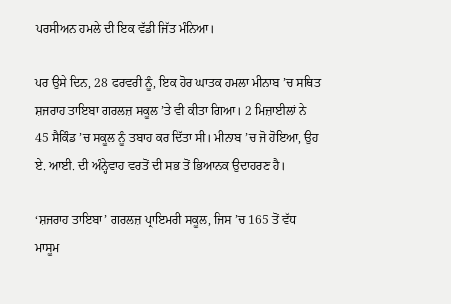ਪਰਸੀਅਨ ਹਮਲੇ ਦੀ ਇਕ ਵੱਡੀ ਜਿੱਤ ਮੰਨਿਆ।

ਪਰ ਉਸੇ ਦਿਨ, 28 ਫਰਵਰੀ ਨੂੰ, ਇਕ ਹੋਰ ਘਾਤਕ ਹਮਲਾ ਮੀਨਾਬ ’ਚ ਸਥਿਤ ਸ਼ਜਰਾਹ ਤਾਇਬਾ ਗਰਲਜ਼ ਸਕੂਲ ’ਤੇ ਵੀ ਕੀਤਾ ਗਿਆ। 2 ਮਿਜ਼ਾਈਲਾਂ ਨੇ 45 ਸੈਕਿੰਡ ’ਚ ਸਕੂਲ ਨੂੰ ਤਬਾਹ ਕਰ ਦਿੱਤਾ ਸੀ। ਮੀਨਾਬ ’ਚ ਜੋ ਹੋਇਆ, ਉਹ ਏ. ਆਈ. ਦੀ ਅੰਨ੍ਹੇਵਾਹ ਵਰਤੋਂ ਦੀ ਸਭ ਤੋਂ ਭਿਆਨਕ ਉਦਾਹਰਣ ਹੈ।

‘ਸ਼ਜਰਾਹ ਤਾਇਬਾ’ ਗਰਲਜ਼ ਪ੍ਰਾਇਮਰੀ ਸਕੂਲ, ਜਿਸ ’ਚ 165 ਤੋਂ ਵੱਧ ਮਾਸੂਮ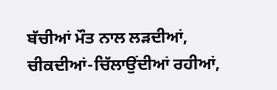ਬੱਚੀਆਂ ਮੌਤ ਨਾਲ ਲੜਦੀਆਂ, ਚੀਕਦੀਆਂ-ਚਿੱਲਾਉਂਦੀਆਂ ਰਹੀਆਂ,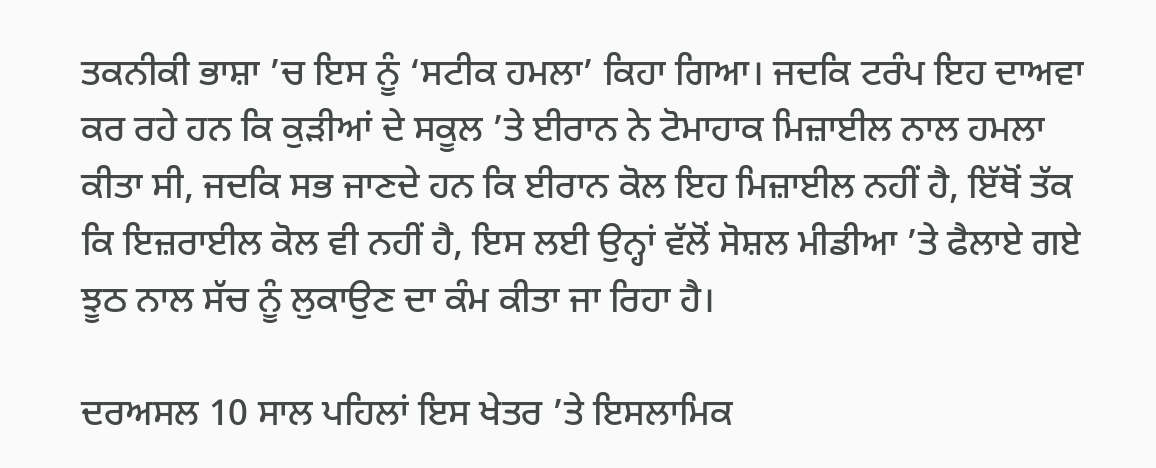ਤਕਨੀਕੀ ਭਾਸ਼ਾ ’ਚ ਇਸ ਨੂੰ ‘ਸਟੀਕ ਹਮਲਾ’ ਕਿਹਾ ਗਿਆ। ਜਦਕਿ ਟਰੰਪ ਇਹ ਦਾਅਵਾ ਕਰ ਰਹੇ ਹਨ ਕਿ ਕੁੜੀਆਂ ਦੇ ਸਕੂਲ ’ਤੇ ਈਰਾਨ ਨੇ ਟੋਮਾਹਾਕ ਮਿਜ਼ਾਈਲ ਨਾਲ ਹਮਲਾ ਕੀਤਾ ਸੀ, ਜਦਕਿ ਸਭ ਜਾਣਦੇ ਹਨ ਕਿ ਈਰਾਨ ਕੋਲ ਇਹ ਮਿਜ਼ਾਈਲ ਨਹੀਂ ਹੈ, ਇੱਥੋਂ ਤੱਕ ਕਿ ਇਜ਼ਰਾਈਲ ਕੋਲ ਵੀ ਨਹੀਂ ਹੈ, ਇਸ ਲਈ ਉਨ੍ਹਾਂ ਵੱਲੋਂ ਸੋਸ਼ਲ ਮੀਡੀਆ ’ਤੇ ਫੈਲਾਏ ਗਏ ਝੂਠ ਨਾਲ ਸੱਚ ਨੂੰ ਲੁਕਾਉਣ ਦਾ ਕੰਮ ਕੀਤਾ ਜਾ ਰਿਹਾ ਹੈ।

ਦਰਅਸਲ 10 ਸਾਲ ਪਹਿਲਾਂ ਇਸ ਖੇਤਰ ’ਤੇ ਇਸਲਾਮਿਕ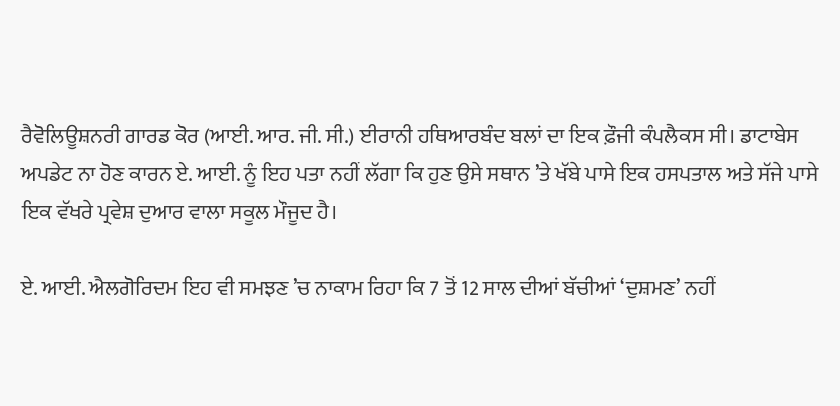ਰੈਵੋਲਿਊਸ਼ਨਰੀ ਗਾਰਡ ਕੋਰ (ਆਈ. ਆਰ. ਜੀ. ਸੀ.) ਈਰਾਨੀ ਹਥਿਆਰਬੰਦ ਬਲਾਂ ਦਾ ਇਕ ਫ਼ੌਜੀ ਕੰਪਲੈਕਸ ਸੀ। ਡਾਟਾਬੇਸ ਅਪਡੇਟ ਨਾ ਹੋਣ ਕਾਰਨ ਏ. ਆਈ. ਨੂੰ ਇਹ ਪਤਾ ਨਹੀਂ ਲੱਗਾ ਕਿ ਹੁਣ ਉਸੇ ਸਥਾਨ ’ਤੇ ਖੱਬੇ ਪਾਸੇ ਇਕ ਹਸਪਤਾਲ ਅਤੇ ਸੱਜੇ ਪਾਸੇ ਇਕ ਵੱਖਰੇ ਪ੍ਰਵੇਸ਼ ਦੁਆਰ ਵਾਲਾ ਸਕੂਲ ਮੌਜੂਦ ਹੈ।

ਏ. ਆਈ. ਐਲਗੋਰਿਦਮ ਇਹ ਵੀ ਸਮਝਣ ’ਚ ਨਾਕਾਮ ਰਿਹਾ ਕਿ 7 ਤੋਂ 12 ਸਾਲ ਦੀਆਂ ਬੱਚੀਆਂ ‘ਦੁਸ਼ਮਣ’ ਨਹੀਂ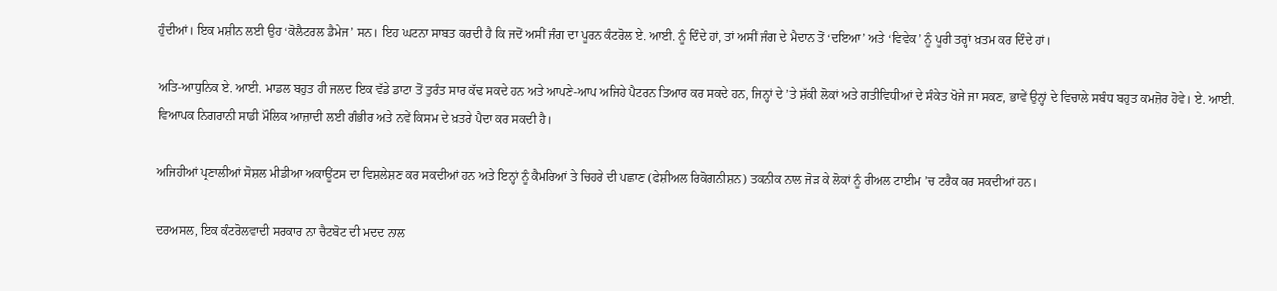ਹੁੰਦੀਆਂ। ਇਕ ਮਸ਼ੀਨ ਲਈ ਉਹ ‘ਕੋਲੈਟਰਲ ਡੈਮੇਜ’ ਸਨ। ਇਹ ਘਟਨਾ ਸਾਬਤ ਕਰਦੀ ਹੈ ਕਿ ਜਦੋਂ ਅਸੀਂ ਜੰਗ ਦਾ ਪੂਰਨ ਕੰਟਰੋਲ ਏ. ਆਈ. ਨੂੰ ਦਿੰਦੇ ਹਾਂ, ਤਾਂ ਅਸੀਂ ਜੰਗ ਦੇ ਮੈਦਾਨ ਤੋਂ ‘ਦਇਆ’ ਅਤੇ ‘ਵਿਵੇਕ’ ਨੂੰ ਪੂਰੀ ਤਰ੍ਹਾਂ ਖ਼ਤਮ ਕਰ ਦਿੰਦੇ ਹਾਂ।

ਅਤਿ-ਆਧੁਨਿਕ ਏ. ਆਈ. ਮਾਡਲ ਬਹੁਤ ਹੀ ਜਲਦ ਇਕ ਵੱਡੇ ਡਾਟਾ ਤੋਂ ਤੁਰੰਤ ਸਾਰ ਕੱਢ ਸਕਦੇ ਹਨ ਅਤੇ ਆਪਣੇ-ਆਪ ਅਜਿਹੇ ਪੈਟਰਨ ਤਿਆਰ ਕਰ ਸਕਦੇ ਹਨ, ਜਿਨ੍ਹਾਂ ਦੇ ’ਤੇ ਸ਼ੱਕੀ ਲੋਕਾਂ ਅਤੇ ਗਤੀਵਿਧੀਆਂ ਦੇ ਸੰਕੇਤ ਖੋਜੇ ਜਾ ਸਕਣ, ਭਾਵੇਂ ਉਨ੍ਹਾਂ ਦੇ ਵਿਚਾਲੇ ਸਬੰਧ ਬਹੁਤ ਕਮਜ਼ੋਰ ਹੋਵੇ। ਏ. ਆਈ. ਵਿਆਪਕ ਨਿਗਰਾਨੀ ਸਾਡੀ ਮੌਲਿਕ ਆਜ਼ਾਦੀ ਲਈ ਗੰਭੀਰ ਅਤੇ ਨਵੇਂ ਕਿਸਮ ਦੇ ਖ਼ਤਰੇ ਪੈਦਾ ਕਰ ਸਕਦੀ ਹੈ।

ਅਜਿਹੀਆਂ ਪ੍ਰਣਾਲੀਆਂ ਸੋਸ਼ਲ ਮੀਡੀਆ ਅਕਾਊਂਟਸ ਦਾ ਵਿਸ਼ਲੇਸ਼ਣ ਕਰ ਸਕਦੀਆਂ ਹਨ ਅਤੇ ਇਨ੍ਹਾਂ ਨੂੰ ਕੈਮਰਿਆਂ ਤੇ ਚਿਹਰੇ ਦੀ ਪਛਾਣ (ਫੇਸ਼ੀਅਲ ਰਿਕੋਗਨੀਸ਼ਨ) ਤਕਨੀਕ ਨਾਲ ਜੋੜ ਕੇ ਲੋਕਾਂ ਨੂੰ ਰੀਅਲ ਟਾਈਮ ’ਚ ਟਰੈਕ ਕਰ ਸਕਦੀਆਂ ਹਨ।

ਦਰਅਸਲ, ਇਕ ਕੰਟਰੋਲਵਾਦੀ ਸਰਕਾਰ ਨਾ ਚੈਟਬੋਟ ਦੀ ਮਦਦ ਨਾਲ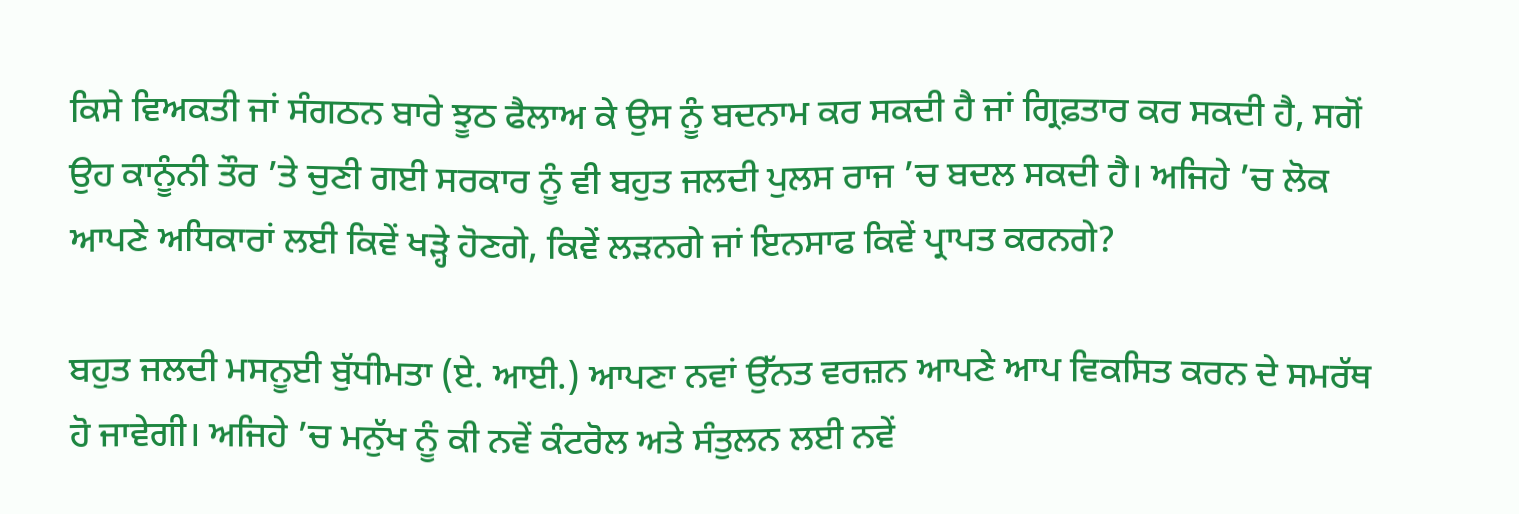ਕਿਸੇ ਵਿਅਕਤੀ ਜਾਂ ਸੰਗਠਨ ਬਾਰੇ ਝੂਠ ਫੈਲਾਅ ਕੇ ਉਸ ਨੂੰ ਬਦਨਾਮ ਕਰ ਸਕਦੀ ਹੈ ਜਾਂ ਗ੍ਰਿਫ਼ਤਾਰ ਕਰ ਸਕਦੀ ਹੈ, ਸਗੋਂ ਉਹ ਕਾਨੂੰਨੀ ਤੌਰ ’ਤੇ ਚੁਣੀ ਗਈ ਸਰਕਾਰ ਨੂੰ ਵੀ ਬਹੁਤ ਜਲਦੀ ਪੁਲਸ ਰਾਜ ’ਚ ਬਦਲ ਸਕਦੀ ਹੈ। ਅਜਿਹੇ ’ਚ ਲੋਕ ਆਪਣੇ ਅਧਿਕਾਰਾਂ ਲਈ ਕਿਵੇਂ ਖੜ੍ਹੇ ਹੋਣਗੇ, ਕਿਵੇਂ ਲੜਨਗੇ ਜਾਂ ਇਨਸਾਫ ਕਿਵੇਂ ਪ੍ਰਾਪਤ ਕਰਨਗੇ?

ਬਹੁਤ ਜਲਦੀ ਮਸਨੂਈ ਬੁੱਧੀਮਤਾ (ਏ. ਆਈ.) ਆਪਣਾ ਨਵਾਂ ਉੱਨਤ ਵਰਜ਼ਨ ਆਪਣੇ ਆਪ ਵਿਕਸਿਤ ਕਰਨ ਦੇ ਸਮਰੱਥ ਹੋ ਜਾਵੇਗੀ। ਅਜਿਹੇ ’ਚ ਮਨੁੱਖ ਨੂੰ ਕੀ ਨਵੇਂ ਕੰਟਰੋਲ ਅਤੇ ਸੰਤੁਲਨ ਲਈ ਨਵੇਂ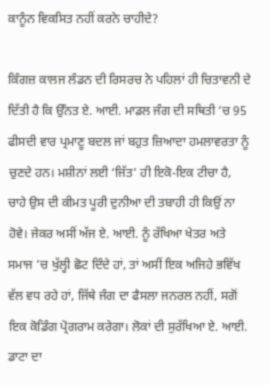ਕਾਨੂੰਨ ਵਿਕਸਿਤ ਨਹੀਂ ਕਰਨੇ ਚਾਹੀਦੇ?

ਕਿੰਗਜ਼ ਕਾਲਜ ਲੰਡਨ ਦੀ ਰਿਸਰਚ ਨੇ ਪਹਿਲਾਂ ਹੀ ਚਿਤਾਵਨੀ ਦੇ ਦਿੱਤੀ ਹੈ ਕਿ ਉੱਨਤ ਏ. ਆਈ. ਮਾਡਲ ਜੰਗ ਦੀ ਸਥਿਤੀ ’ਚ 95 ਫੀਸਦੀ ਵਾਰ ਪ੍ਰਮਾਣੂ ਬਦਲ ਜਾਂ ਬਹੁਤ ਜ਼ਿਆਦਾ ਹਮਲਾਵਰਤਾ ਨੂੰ ਚੁਣਦੇ ਹਨ। ਮਸ਼ੀਨਾਂ ਲਈ ‘ਜਿੱਤ’ ਹੀ ਇਕੋ-ਇਕ ਟੀਚਾ ਹੈ, ਚਾਹੇ ਉਸ ਦੀ ਕੀਮਤ ਪੂਰੀ ਦੁਨੀਆ ਦੀ ਤਬਾਹੀ ਹੀ ਕਿਉਂ ਨਾ ਹੋਵੇ। ਜੇਕਰ ਅਸੀਂ ਅੱਜ ਏ. ਆਈ. ਨੂੰ ਰੱਖਿਆ ਖੇਤਰ ਅਤੇ ਸਮਾਜ ’ਚ ਖੁੱਲ੍ਹੀ ਛੋਟ ਦਿੰਦੇ ਹਾਂ, ਤਾਂ ਅਸੀਂ ਇਕ ਅਜਿਹੇ ਭਵਿੱਖ ਵੱਲ ਵਧ ਰਹੇ ਹਾਂ, ਜਿੱਥੇ ਜੰਗ ਦਾ ਫੈਸਲਾ ਜਨਰਲ ਨਹੀਂ, ਸਗੋਂ ਇਕ ਕੋਡਿੰਗ ਪ੍ਰੋਗਰਾਮ ਕਰੇਗਾ। ਲੋਕਾਂ ਦੀ ਸੁਰੱਖਿਆ ਏ. ਆਈ. ਡਾਟਾ ਦਾ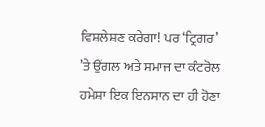ਵਿਸ਼ਲੇਸ਼ਣ ਕਰੇਗਾ! ਪਰ ‘ਟ੍ਰਿਗਰ’ ’ਤੇ ਉਂਗਲ ਅਤੇ ਸਮਾਜ ਦਾ ਕੰਟਰੋਲ ਹਮੇਸ਼ਾ ਇਕ ਇਨਸਾਨ ਦਾ ਹੀ ਹੋਣਾ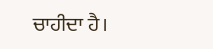ਚਾਹੀਦਾ ਹੈ।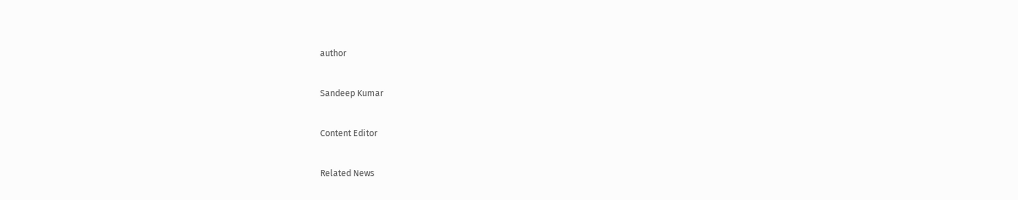author

Sandeep Kumar

Content Editor

Related News